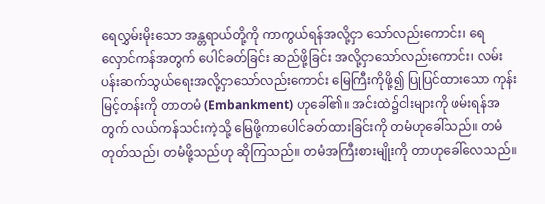ရေလွှမ်းမိုးသော အန္တရာယ်တို့ကို ကာကွယ်ရန်အလို့ငှာ သော်လည်းကောင်း၊ ရေလှောင်ကန်အတွက် ပေါင်ခတ်ခြင်း ဆည်ဖို့ခြင်း အလို့ငှာသော်လည်းကောင်း၊ လမ်းပန်းဆက်သွယ်ရေးအလို့ငှာသော်လည်းကောင်း မြေကြီးကိုဖို့၍ ပြုပြင်ထားသော ကုန်းမြင့်တန်းကို တာတမံ (Embankment) ဟုခေါ်၏။ အင်းထဲ၌ငါးများကို ဖမ်းရန်အတွက် လယ်ကန်သင်းကဲ့သို့ မြေဖို့ကာပေါင်ခတ်ထားခြင်းကို တမံဟုခေါ်သည်။ တမံ တုတ်သည်၊ တမံဖို့သည်ဟု ဆိုကြသည်။ တမံအကြီးစားမျိုးကို တာဟုခေါ်လေသည်။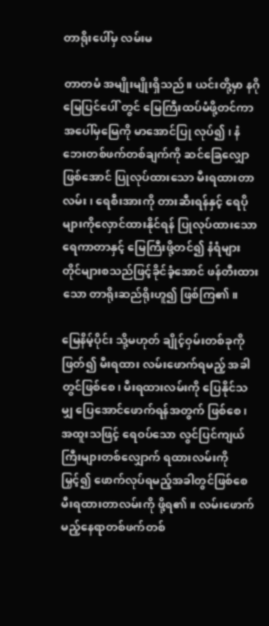တာရိုးပေါ်မှ လမ်းမ

တာတမံ အမျိုးမျိုးရှိသည်။ ယင်းတို့မှာ နဂိုမြေပြင်ပေါ် တွင် မြေကြီးထပ်မံဖို့တင်ကာ အပေါ်မှမြေကို မာအောင်ပြု လုပ်၍၊ နံဘေးတစ်ဖက်တစ်ချက်ကို ဆင်ခြေလျှောဖြစ်အောင် ပြုလုပ်ထားသော မီးရထားတာလမ်း၊ ရေစီးအားကို တားဆီးရန်နှင့် ရေပိုများကိုလှောင်ထားနိုင်ရန် ပြုလုပ်ထားသော ရေကာတာနှင့် မြေကြီးဖို့တင်၍ နံရံများတိုင်များစသည်ဖြင့်ခိုင်ခံ့အောင် ဖန်တီးထားသော တာရိုးဆည်ရိုးဟူ၍ ဖြစ်ကြ၏။

မြေနိမ့်ပိုင်း သို့မဟုတ် ချိုင့်ဝှမ်းတစ်ခုကိုဖြတ်၍ မီးရထား လမ်းဖောက်ရမည့် အခါတွင်ဖြစ်စေ၊ မီးရထားလမ်းကို ပြေနိုင်သမျှ ပြေအောင်ဖောက်ရန်အတွက် ဖြစ်စေ၊ အထူးသဖြင့် ရေဝပ်သော လွင်ပြင်ကျယ်ကြီးများတစ်လျှောက် ရထားလမ်းကို မြှင့်၍ ဖောက်လုပ်ရမည့်အခါတွင်ဖြစ်စေ မီးရထားတာလမ်းကို ဖို့ရ၏။ လမ်းဖောက်မည့်နေရာတစ်ဖက်တစ်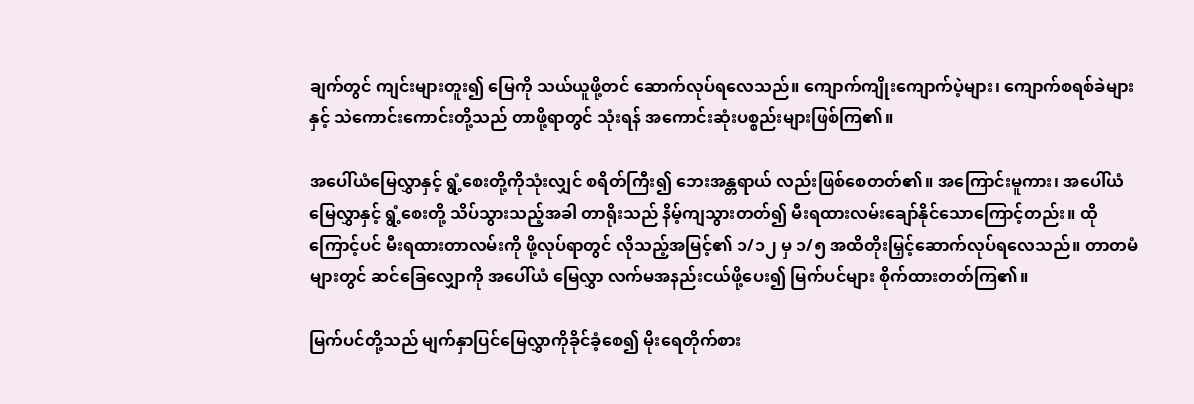ချက်တွင် ကျင်းများတူး၍ မြေကို သယ်ယူဖို့တင် ဆောက်လုပ်ရလေသည်။ ကျောက်ကျိုးကျောက်ပဲ့များ၊ ကျောက်စရစ်ခဲများနှင့် သဲကောင်းကောင်းတို့သည် တာဖို့ရာတွင် သုံးရန် အကောင်းဆုံးပစ္စည်းများဖြစ်ကြ၏။

အပေါ်ယံမြေလွှာနှင့် ရွံ့စေးတို့ကိုသုံးလျှင် စရိတ်ကြီး၍ ဘေးအန္တရာယ် လည်းဖြစ်စေတတ်၏။ အကြောင်းမူကား၊ အပေါ်ယံမြေလွှာနှင့် ရွံ့စေးတို့ သိပ်သွားသည့်အခါ တာရိုးသည် နိမ့်ကျသွားတတ်၍ မီးရထားလမ်းချော်နိုင်သောကြောင့်တည်း။ ထိုကြောင့်ပင် မီးရထားတာလမ်းကို ဖို့လုပ်ရာတွင် လိုသည့်အမြင့်၏ ၁/၁၂ မှ ၁/၅ အထိတိုးမြှင့်ဆောက်လုပ်ရလေသည်။ တာတမံများတွင် ဆင်ခြေလျှောကို အပေါ်ယံ မြေလွှာ လက်မအနည်းငယ်ဖို့ပေး၍ မြက်ပင်များ စိုက်ထားတတ်ကြ၏။

မြက်ပင်တို့သည် မျက်နှာပြင်မြေလွှာကိုခိုင်ခံ့စေ၍ မိုးရေတိုက်စား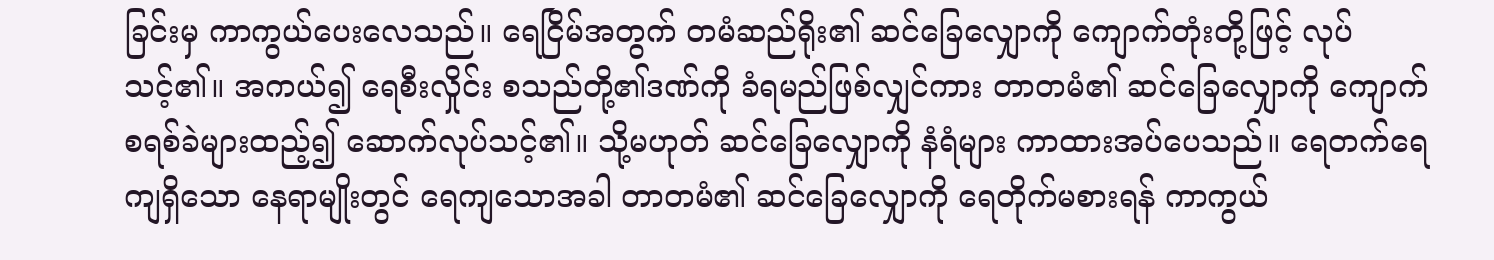ခြင်းမှ ကာကွယ်ပေးလေသည်။ ရေငြိမ်အတွက် တမံဆည်ရိုး၏ ဆင်ခြေလျှောကို ကျောက်တုံးတို့ဖြင့် လုပ်သင့်၏။ အကယ်၍ ရေစီးလှိုင်း စသည်တို့၏ဒဏ်ကို ခံရမည်ဖြစ်လျှင်ကား တာတမံ၏ ဆင်ခြေလျှောကို ကျောက်စရစ်ခဲများထည့်၍ ဆောက်လုပ်သင့်၏။ သို့မဟုတ် ဆင်ခြေလျှောကို နံရံများ ကာထားအပ်ပေသည်။ ရေတက်ရေကျရှိသော နေရာမျိုးတွင် ရေကျသောအခါ တာတမံ၏ ဆင်ခြေလျှောကို ရေတိုက်မစားရန် ကာကွယ်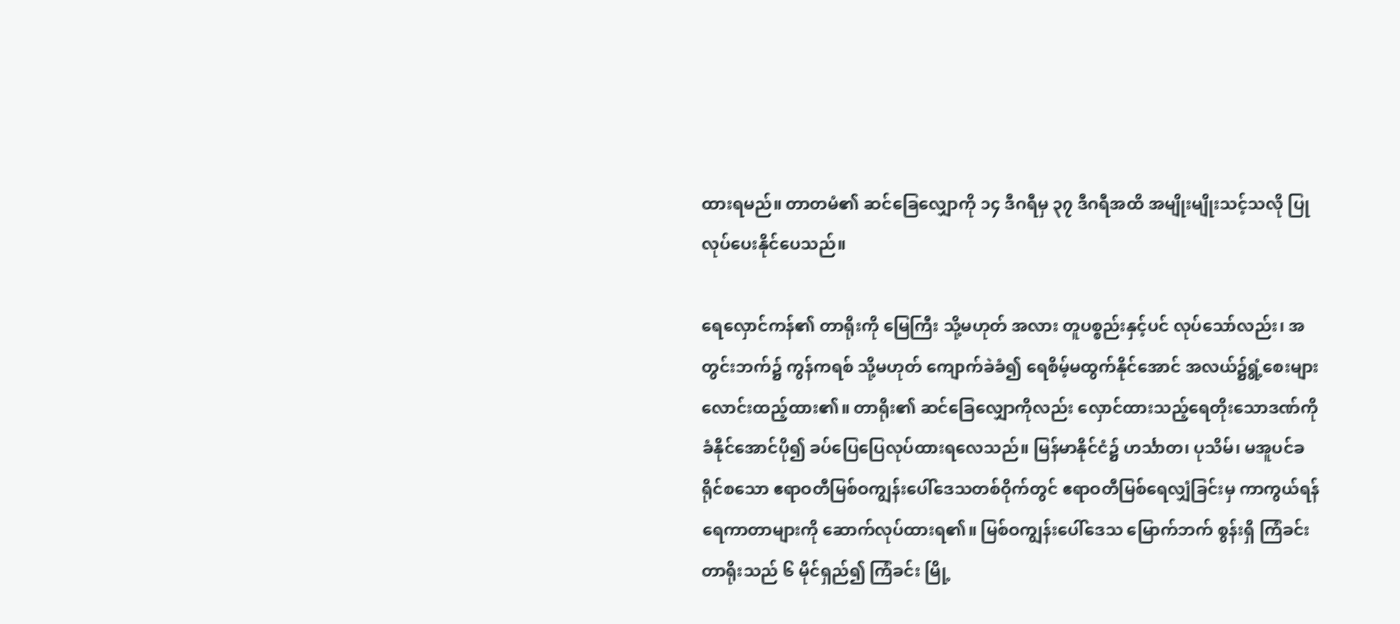ထားရမည်။ တာတမံ၏ ဆင်ခြေလျှောကို ၁၄ ဒီဂရီမှ ၃၇ ဒီဂရီအထိ အမျိုးမျိုးသင့်သလို ပြုလုပ်ပေးနိုင်ပေသည်။

ရေလှောင်ကန်၏ တာရိုးကို မြေကြီး သို့မဟုတ် အလား တူပစ္စည်းနှင့်ပင် လုပ်သော်လည်း၊ အတွင်းဘက်၌ ကွန်ကရစ် သို့မဟုတ် ကျောက်ခဲခံ၍ ရေစိမ့်မထွက်နိုင်အောင် အလယ်၌ရွံ့စေးများ လောင်းထည့်ထား၏။ တာရိုး၏ ဆင်ခြေလျှောကိုလည်း လှောင်ထားသည့်ရေတိုးသောဒဏ်ကို ခံနိုင်အောင်ပို၍ ခပ်ပြေပြေလုပ်ထားရလေသည်။ မြန်မာနိုင်ငံ၌ ဟင်္သာတ၊ ပုသိမ်၊ မအူပင်ခရိုင်စသော ဧရာဝတီမြစ်ဝကျွန်းပေါ်ဒေသတစ်ဝိုက်တွင် ဧရာဝတီမြစ်ရေလျှံခြင်းမှ ကာကွယ်ရန် ရေကာတာများကို ဆောက်လုပ်ထားရ၏။ မြစ်ဝကျွန်းပေါ်ဒေသ မြောက်ဘက် စွန်းရှိ ကြံခင်းတာရိုးသည် ၆ မိုင်ရှည်၍ ကြံခင်း မြို့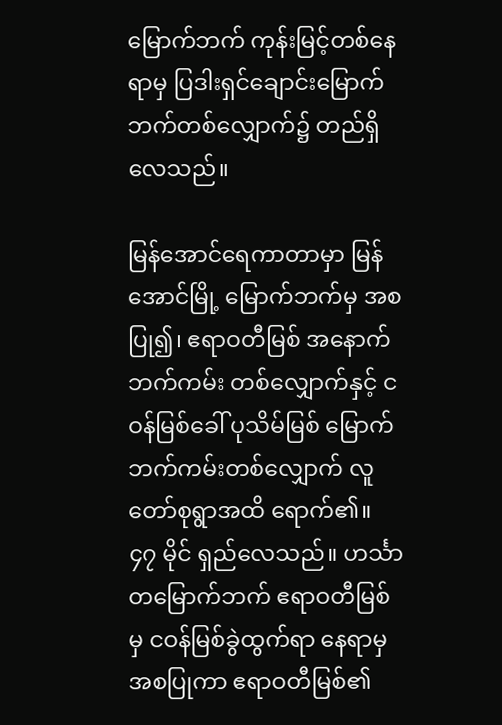မြောက်ဘက် ကုန်းမြင့်တစ်နေရာမှ ပြဒါးရှင်ချောင်းမြောက်ဘက်တစ်လျှောက်၌ တည်ရှိလေသည်။

မြန်အောင်ရေကာတာမှာ မြန်အောင်မြို့ မြောက်ဘက်မှ အစပြု၍၊ ဧရာဝတီမြစ် အနောက်ဘက်ကမ်း တစ်လျှောက်နှင့် ငဝန်မြစ်ခေါ် ပုသိမ်မြစ် မြောက်ဘက်ကမ်းတစ်လျှောက် လူတော်စုရွာအထိ ရောက်၏။ ၄၇ မိုင် ရှည်လေသည်။ ဟင်္သာတမြောက်ဘက် ဧရာဝတီမြစ်မှ ငဝန်မြစ်ခွဲထွက်ရာ နေရာမှအစပြုကာ ဧရာဝတီမြစ်၏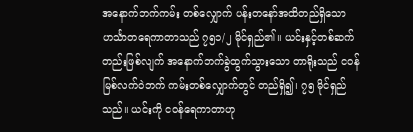အနောက်ဘက်ကမ်း တစ်လျှောက် ပန်းတနော်အထိတည်ရှိသော ဟင်္သာတရေကာတာသည် ၇၅၁/၂ မိုင်ရှည်၏။ ယင်းနှင့်တစ်ဆက်တည်းဖြစ်လျက် အနောက်ဘက်ခွဲထွက်သွားသော တာရိုးသည် ငဝန်မြစ်လက်ဝဲဘက် ကမ်းတစ်လျှောက်တွင် တည်ရှိ၍၊ ၇၅ မိုင်ရှည်သည်။ ယင်းကို ငဝန်ရေကာတာဟု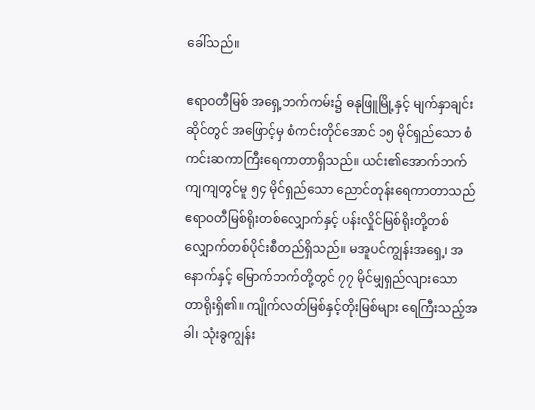ခေါ်သည်။

ဧရာဝတီမြစ် အရှေ့ဘက်ကမ်း၌ ဓနုဖြူမြို့နှင့် မျက်နှာချင်း ဆိုင်တွင် အဖြောင့်မှ စံကင်းတိုင်အောင် ၁၅ မိုင်ရှည်သော စံကင်းဆကာကြီးရေကာတာရှိသည်။ ယင်း၏အောက်ဘက်ကျကျတွင်မူ ၅၄ မိုင်ရှည်သော ညောင်တုန်းရေကာတာသည် ဧရာဝတီမြစ်ရိုးတစ်လျှောက်နှင့် ပန်းလှိုင်မြစ်ရိုးတို့တစ်လျှောက်တစ်ပိုင်းစီတည်ရှိသည်။ မအူပင်ကျွန်းအရှေ့၊ အနောက်နှင့် မြောက်ဘက်တို့တွင် ၇၇ မိုင်မျှရှည်လျားသော တာရိုးရှိ၏။ ကျိုက်လတ်မြစ်နှင့်တိုးမြစ်များ ရေကြီးသည့်အခါ၊ သုံးခွကျွန်း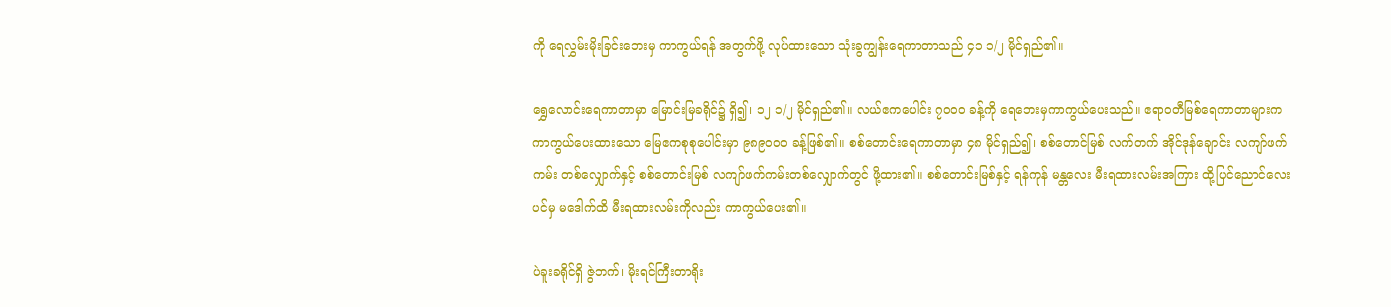ကို ရေလွှမ်းမိုးခြင်းဘေးမှ ကာကွယ်ရန် အတွက်ဖို့ လုပ်ထားသော သုံးခွကျွန်းရေကာတာသည် ၄၁ ၁/၂ မိုင်ရှည်၏။

ရွှေလောင်းရေကာတာမှာ မြောင်းမြခရိုင်၌ ရှိ၍၊ ၁၂ ၁/၂ မိုင်ရှည်၏။ လယ်ဧကပေါင်း ၇ဝဝဝ ခန့်ကို ရေဘေးမှကာကွယ်ပေးသည်။ ဧရာဝတီမြစ်ရေကာတာများက ကာကွယ်ပေးထားသော မြေဧကစုစုပေါင်းမှာ ၉၈၉ဝဝဝ ခန့်ဖြစ်၏။ စစ်တောင်းရေကာတာမှာ ၄၈ မိုင်ရှည်၍၊ စစ်တောင်မြစ် လက်တက် အိုင်ဒုန်ချောင်း လကျာ်ဖက်ကမ်း တစ်လျှောက်နှင့် စစ်တောင်းမြစ် လကျာ်ဖက်ကမ်းတစ်လျှောက်တွင် ဖို့ထား၏။ စစ်တောင်းမြစ်နှင့် ရန်ကုန် မန္တလေး မီးရထားလမ်းအကြား ထို့ပြင်ညောင်လေးပင်မှ မဒေါက်ထိ မီးရထားလမ်းကိုလည်း ကာကွယ်ပေး၏။

ပဲခူးခရိုင်ရှိ ဇွဲဘက်၊ မိုးရင်ကြီးတာရိုး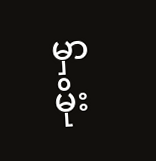မှာ မိုး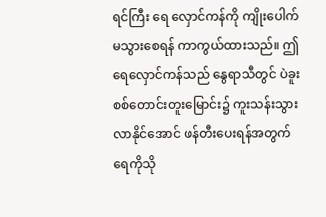ရင်ကြီး ရေ လှောင်ကန်ကို ကျိုးပေါက်မသွားစေရန် ကာကွယ်ထားသည်။ ဤရေလှောင်ကန်သည် နွေရာသီတွင် ပဲခူးစစ်တောင်းတူးမြောင်း၌ ကူးသန်းသွားလာနိုင်အောင် ဖန်တီးပေးရန်အတွက် ရေကိုသို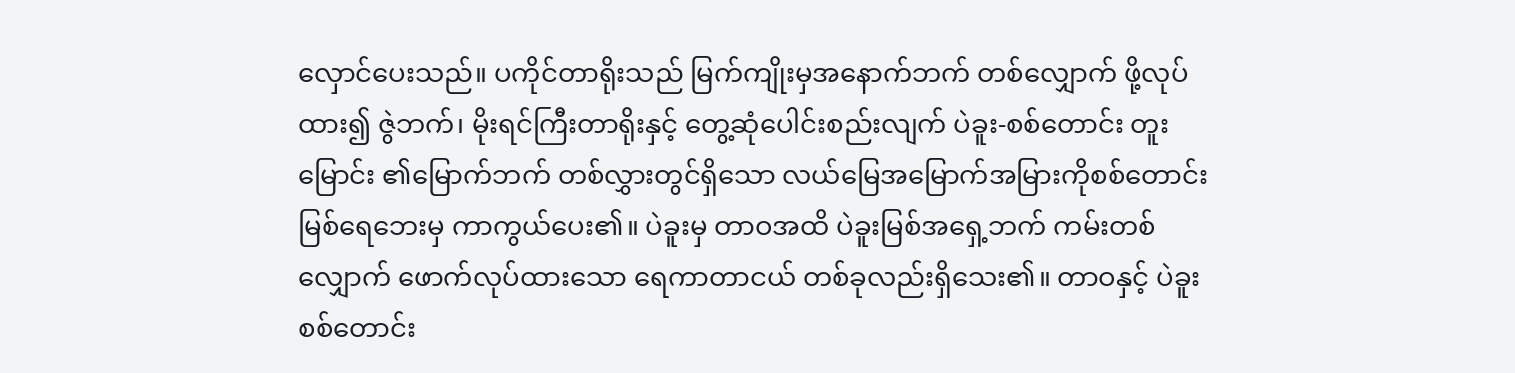လှောင်ပေးသည်။ ပကိုင်တာရိုးသည် မြက်ကျိုးမှအနောက်ဘက် တစ်လျှောက် ဖို့လုပ်ထား၍ ဇွဲဘက်၊ မိုးရင်ကြီးတာရိုးနှင့် တွေ့ဆုံပေါင်းစည်းလျက် ပဲခူး-စစ်တောင်း တူးမြောင်း ၏မြောက်ဘက် တစ်လွှားတွင်ရှိသော လယ်မြေအမြောက်အမြားကိုစစ်တောင်းမြစ်ရေဘေးမှ ကာကွယ်ပေး၏။ ပဲခူးမှ တာဝအထိ ပဲခူးမြစ်အရှေ့ဘက် ကမ်းတစ်လျှောက် ဖောက်လုပ်ထားသော ရေကာတာငယ် တစ်ခုလည်းရှိသေး၏။ တာဝနှင့် ပဲခူး စစ်တောင်း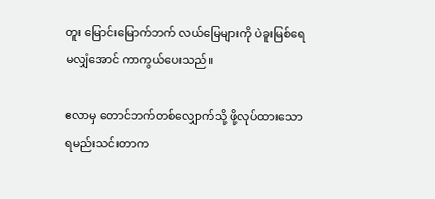တူး မြောင်းမြောက်ဘက် လယ်မြေများကို ပဲခူးမြစ်ရေမလျှံအောင် ကာကွယ်ပေးသည်။

ဧလာမှ တောင်ဘက်တစ်လျှောက်သို့ ဖို့လုပ်ထားသော ရမည်းသင်းတာက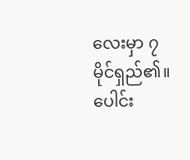လေးမှာ ၇ မိုင်ရှည်၏။ ပေါင်း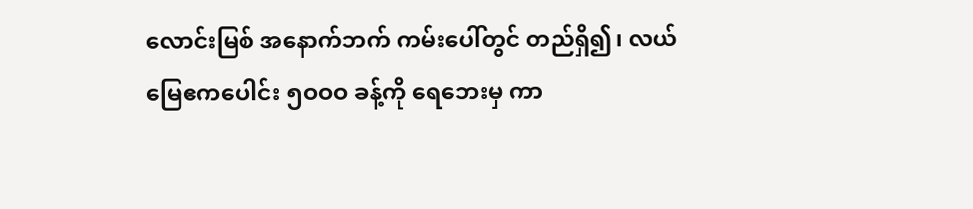လောင်းမြစ် အနောက်ဘက် ကမ်းပေါ်တွင် တည်ရှိ၍၊ လယ်မြေဧကပေါင်း ၅ဝဝဝ ခန့်ကို ရေဘေးမှ ကာ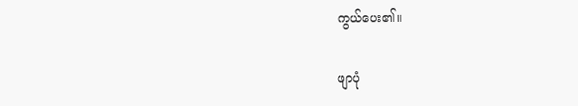ကွယ်ပေး၏။

ဖျာပုံ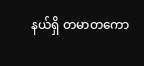နယ်ရှိ တမာတကော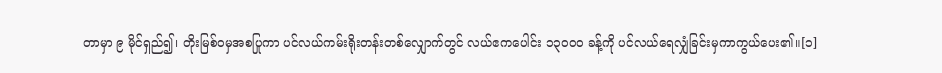တာမှာ ၉ မိုင်ရှည်၍၊ တိုးမြစ်ဝမှအစပြုကာ ပင်လယ်ကမ်းရိုးတန်းတစ်လျှောက်တွင် လယ်ဧကပေါင်း ၁၃ဝဝဝ ခန့်ကို ပင်လယ်ရေလျှံခြင်းမှကာကွယ်ပေး၏။[၁]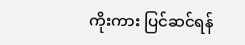ကိုးကား ပြင်ဆင်ရန်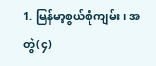1. မြန်မာ့စွယ်စုံကျမ်း၊ အတွဲ(၄)